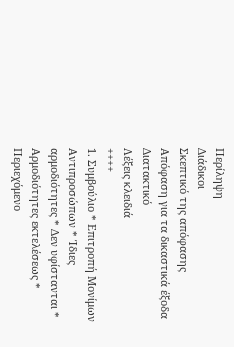Περίληψη
Διάδικοι
Σκεπτικό της απόφασης
Απόφαση για τα δικαστικά έξοδα
Διατακτικό
Λέξεις κλειδιά
++++
1. Συμβούλιο * Επιτροπή Μονίμων Αντιπροσώπων * Ίδιες αρμοδιότητες * Δεν υφίστανται * Αρμοδιότητες εκτελέσεως * Περιεχόμενο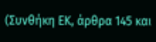(Συνθήκη ΕΚ, άρθρα 145 και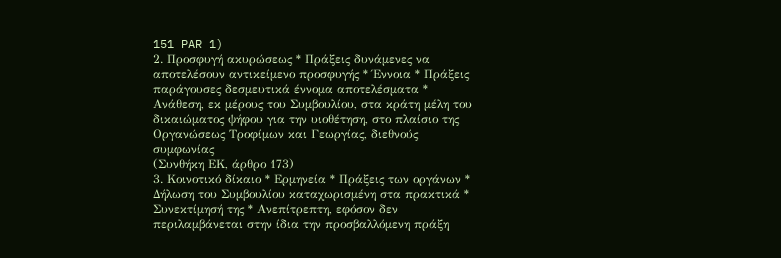151 PAR 1)
2. Προσφυγή ακυρώσεως * Πράξεις δυνάμενες να αποτελέσουν αντικείμενο προσφυγής * Έννοια * Πράξεις παράγουσες δεσμευτικά έννομα αποτελέσματα * Ανάθεση, εκ μέρους του Συμβουλίου, στα κράτη μέλη του δικαιώματος ψήφου για την υιοθέτηση, στο πλαίσιο της Οργανώσεως Τροφίμων και Γεωργίας, διεθνούς συμφωνίας
(Συνθήκη ΕΚ, άρθρο 173)
3. Κοινοτικό δίκαιο * Ερμηνεία * Πράξεις των οργάνων * Δήλωση του Συμβουλίου καταχωρισμένη στα πρακτικά * Συνεκτίμησή της * Ανεπίτρεπτη, εφόσον δεν περιλαμβάνεται στην ίδια την προσβαλλόμενη πράξη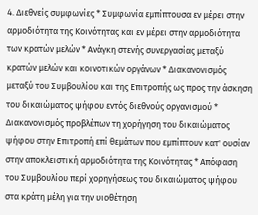4. Διεθνείς συμφωνίες * Συμφωνία εμπίπτουσα εν μέρει στην αρμοδιότητα της Κοινότητας και εν μέρει στην αρμοδιότητα των κρατών μελών * Ανάγκη στενής συνεργασίας μεταξύ κρατών μελών και κοινοτικών οργάνων * Διακανονισμός μεταξύ του Συμβουλίου και της Επιτροπής ως προς την άσκηση του δικαιώματος ψήφου εντός διεθνούς οργανισμού * Διακανονισμός προβλέπων τη χορήγηση του δικαιώματος ψήφου στην Επιτροπή επί θεμάτων που εμπίπτουν κατ' ουσίαν στην αποκλειστική αρμοδιότητα της Κοινότητας * Απόφαση του Συμβουλίου περί χορηγήσεως του δικαιώματος ψήφου στα κράτη μέλη για την υιοθέτηση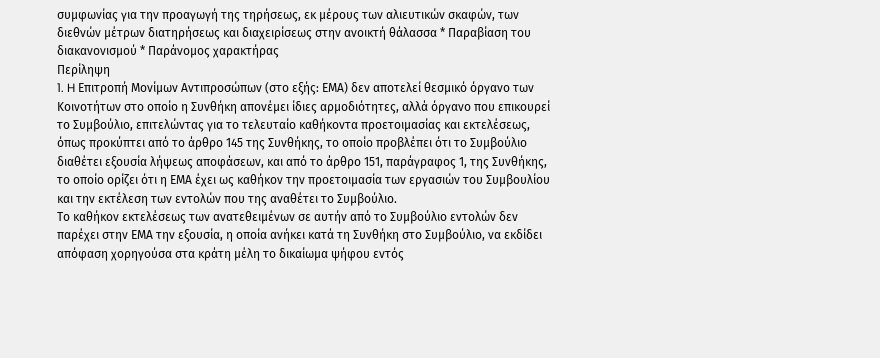συμφωνίας για την προαγωγή της τηρήσεως, εκ μέρους των αλιευτικών σκαφών, των διεθνών μέτρων διατηρήσεως και διαχειρίσεως στην ανοικτή θάλασσα * Παραβίαση του διακανονισμού * Παράνομος χαρακτήρας
Περίληψη
1. H Επιτροπή Μονίμων Αντιπροσώπων (στο εξής: ΕΜΑ) δεν αποτελεί θεσμικό όργανο των Κοινοτήτων στο οποίο η Συνθήκη απονέμει ίδιες αρμοδιότητες, αλλά όργανο που επικουρεί το Συμβούλιο, επιτελώντας για το τελευταίο καθήκοντα προετοιμασίας και εκτελέσεως, όπως προκύπτει από το άρθρο 145 της Συνθήκης, το οποίο προβλέπει ότι το Συμβούλιο διαθέτει εξουσία λήψεως αποφάσεων, και από το άρθρο 151, παράγραφος 1, της Συνθήκης, το οποίο ορίζει ότι η ΕΜΑ έχει ως καθήκον την προετοιμασία των εργασιών του Συμβουλίου και την εκτέλεση των εντολών που της αναθέτει το Συμβούλιο.
Το καθήκον εκτελέσεως των ανατεθειμένων σε αυτήν από το Συμβούλιο εντολών δεν παρέχει στην ΕΜΑ την εξουσία, η οποία ανήκει κατά τη Συνθήκη στο Συμβούλιο, να εκδίδει απόφαση χορηγούσα στα κράτη μέλη το δικαίωμα ψήφου εντός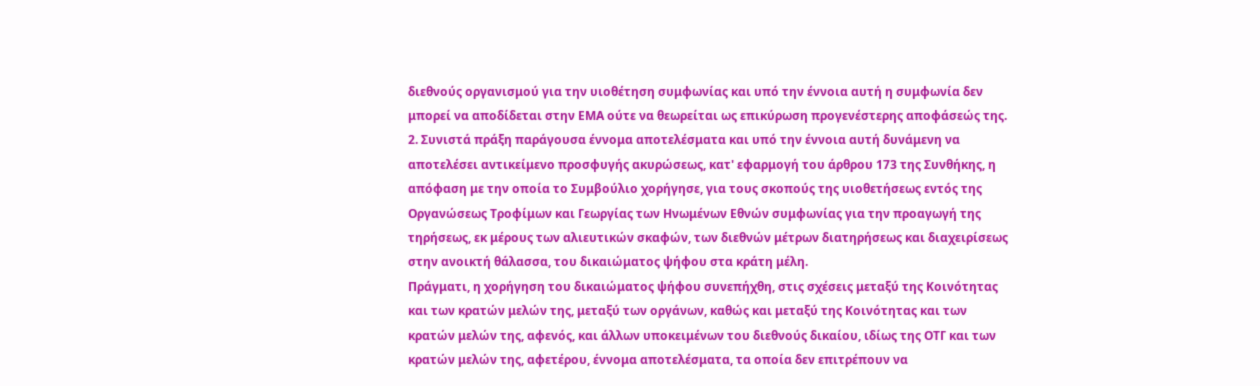διεθνούς οργανισμού για την υιοθέτηση συμφωνίας και υπό την έννοια αυτή η συμφωνία δεν μπορεί να αποδίδεται στην ΕΜΑ ούτε να θεωρείται ως επικύρωση προγενέστερης αποφάσεώς της.
2. Συνιστά πράξη παράγουσα έννομα αποτελέσματα και υπό την έννοια αυτή δυνάμενη να αποτελέσει αντικείμενο προσφυγής ακυρώσεως, κατ' εφαρμογή του άρθρου 173 της Συνθήκης, η απόφαση με την οποία το Συμβούλιο χορήγησε, για τους σκοπούς της υιοθετήσεως εντός της Οργανώσεως Τροφίμων και Γεωργίας των Ηνωμένων Εθνών συμφωνίας για την προαγωγή της τηρήσεως, εκ μέρους των αλιευτικών σκαφών, των διεθνών μέτρων διατηρήσεως και διαχειρίσεως στην ανοικτή θάλασσα, του δικαιώματος ψήφου στα κράτη μέλη.
Πράγματι, η χορήγηση του δικαιώματος ψήφου συνεπήχθη, στις σχέσεις μεταξύ της Κοινότητας και των κρατών μελών της, μεταξύ των οργάνων, καθώς και μεταξύ της Κοινότητας και των κρατών μελών της, αφενός, και άλλων υποκειμένων του διεθνούς δικαίου, ιδίως της ΟΤΓ και των κρατών μελών της, αφετέρου, έννομα αποτελέσματα, τα οποία δεν επιτρέπουν να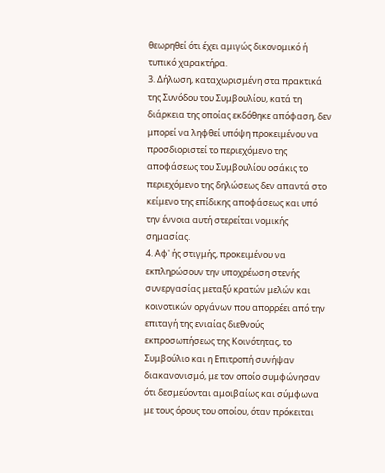θεωρηθεί ότι έχει αμιγώς δικονομικό ή τυπικό χαρακτήρα.
3. Δήλωση, καταχωρισμένη στα πρακτικά της Συνόδου του Συμβουλίου, κατά τη διάρκεια της οποίας εκδόθηκε απόφαση, δεν μπορεί να ληφθεί υπόψη προκειμένου να προσδιοριστεί το περιεχόμενο της αποφάσεως του Συμβουλίου οσάκις το περιεχόμενο της δηλώσεως δεν απαντά στο κείμενο της επίδικης αποφάσεως και υπό την έννοια αυτή στερείται νομικής σημασίας.
4. Αφ' ής στιγμής, προκειμένου να εκπληρώσουν την υποχρέωση στενής συνεργασίας μεταξύ κρατών μελών και κοινοτικών οργάνων που απορρέει από την επιταγή της ενιαίας διεθνούς εκπροσωπήσεως της Κοινότητας, το Συμβούλιο και η Επιτροπή συνήψαν διακανονισμό, με τον οποίο συμφώνησαν ότι δεσμεύονται αμοιβαίως και σύμφωνα με τους όρους του οποίου, όταν πρόκειται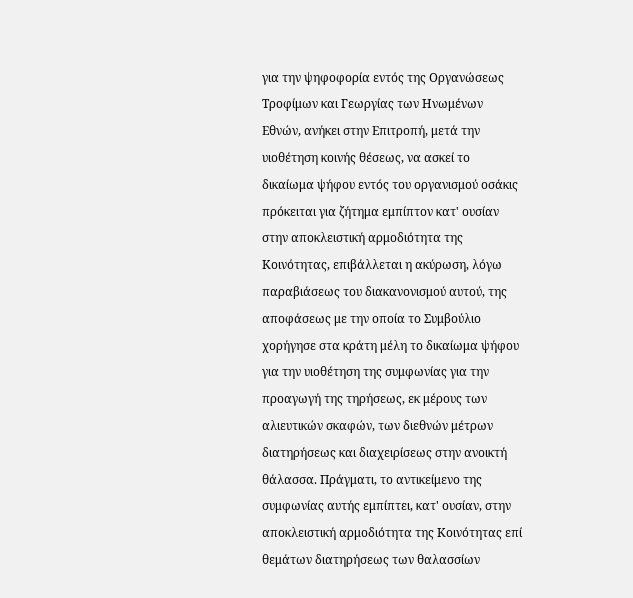για την ψηφοφορία εντός της Οργανώσεως Τροφίμων και Γεωργίας των Ηνωμένων Εθνών, ανήκει στην Επιτροπή, μετά την υιοθέτηση κοινής θέσεως, να ασκεί το δικαίωμα ψήφου εντός του οργανισμού οσάκις πρόκειται για ζήτημα εμπίπτον κατ' ουσίαν στην αποκλειστική αρμοδιότητα της Κοινότητας, επιβάλλεται η ακύρωση, λόγω παραβιάσεως του διακανονισμού αυτού, της αποφάσεως με την οποία το Συμβούλιο χορήγησε στα κράτη μέλη το δικαίωμα ψήφου για την υιοθέτηση της συμφωνίας για την προαγωγή της τηρήσεως, εκ μέρους των αλιευτικών σκαφών, των διεθνών μέτρων διατηρήσεως και διαχειρίσεως στην ανοικτή θάλασσα. Πράγματι, το αντικείμενο της συμφωνίας αυτής εμπίπτει, κατ' ουσίαν, στην αποκλειστική αρμοδιότητα της Κοινότητας επί θεμάτων διατηρήσεως των θαλασσίων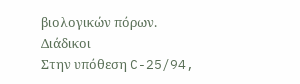βιολογικών πόρων.
Διάδικοι
Στην υπόθεση C-25/94,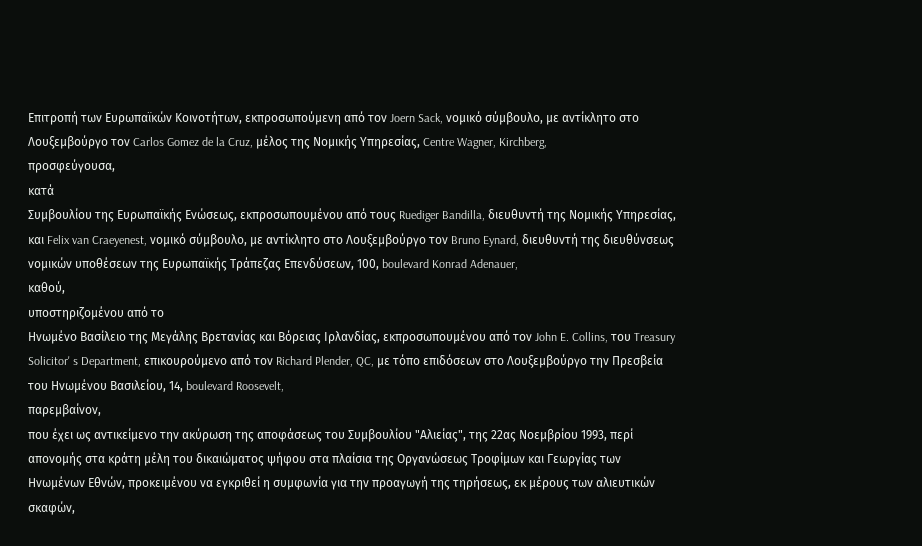Επιτροπή των Ευρωπαϊκών Κοινοτήτων, εκπροσωπούμενη από τον Joern Sack, νομικό σύμβουλο, με αντίκλητο στο Λουξεμβούργο τον Carlos Gomez de la Cruz, μέλος της Νομικής Υπηρεσίας, Centre Wagner, Kirchberg,
προσφεύγουσα,
κατά
Συμβουλίου της Ευρωπαϊκής Ενώσεως, εκπροσωπουμένου από τους Ruediger Bandilla, διευθυντή της Νομικής Υπηρεσίας, και Felix van Craeyenest, νομικό σύμβουλο, με αντίκλητο στο Λουξεμβούργο τον Bruno Eynard, διευθυντή της διευθύνσεως νομικών υποθέσεων της Ευρωπαϊκής Τράπεζας Επενδύσεων, 100, boulevard Konrad Adenauer,
καθού,
υποστηριζομένου από το
Ηνωμένο Βασίλειο της Μεγάλης Βρετανίας και Βόρειας Ιρλανδίας, εκπροσωπουμένου από τον John E. Collins, του Treasury Solicitor' s Department, επικουρούμενο από τον Richard Plender, QC, με τόπο επιδόσεων στο Λουξεμβούργο την Πρεσβεία του Ηνωμένου Βασιλείου, 14, boulevard Roosevelt,
παρεμβαίνον,
που έχει ως αντικείμενο την ακύρωση της αποφάσεως του Συμβουλίου "Αλιείας", της 22ας Νοεμβρίου 1993, περί απονομής στα κράτη μέλη του δικαιώματος ψήφου στα πλαίσια της Οργανώσεως Τροφίμων και Γεωργίας των Ηνωμένων Εθνών, προκειμένου να εγκριθεί η συμφωνία για την προαγωγή της τηρήσεως, εκ μέρους των αλιευτικών σκαφών,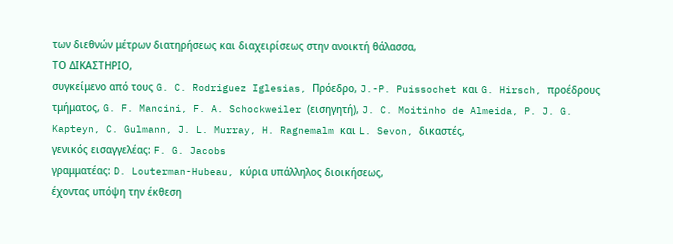των διεθνών μέτρων διατηρήσεως και διαχειρίσεως στην ανοικτή θάλασσα,
ΤΟ ΔΙΚΑΣΤΗΡΙΟ,
συγκείμενο από τους G. C. Rodriguez Iglesias, Πρόεδρο, J.-P. Puissochet και G. Hirsch, προέδρους τμήματος, G. F. Mancini, F. A. Schockweiler (εισηγητή), J. C. Moitinho de Almeida, P. J. G. Kapteyn, C. Gulmann, J. L. Murray, H. Ragnemalm και L. Sevon, δικαστές,
γενικός εισαγγελέας: F. G. Jacobs
γραμματέας: D. Louterman-Hubeau, κύρια υπάλληλος διοικήσεως,
έχοντας υπόψη την έκθεση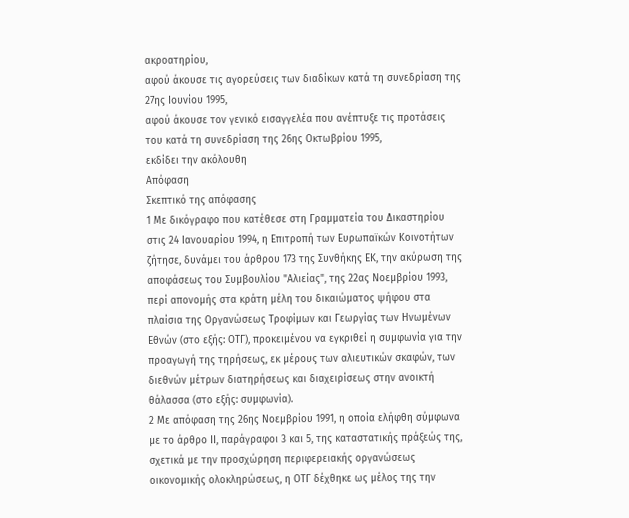ακροατηρίου,
αφού άκουσε τις αγορεύσεις των διαδίκων κατά τη συνεδρίαση της 27ης Ιουνίου 1995,
αφού άκουσε τον γενικό εισαγγελέα που ανέπτυξε τις προτάσεις του κατά τη συνεδρίαση της 26ης Οκτωβρίου 1995,
εκδίδει την ακόλουθη
Απόφαση
Σκεπτικό της απόφασης
1 Με δικόγραφο που κατέθεσε στη Γραμματεία του Δικαστηρίου στις 24 Ιανουαρίου 1994, η Επιτροπή των Ευρωπαϊκών Κοινοτήτων ζήτησε, δυνάμει του άρθρου 173 της Συνθήκης ΕΚ, την ακύρωση της αποφάσεως του Συμβουλίου "Αλιείας", της 22ας Νοεμβρίου 1993, περί απονομής στα κράτη μέλη του δικαιώματος ψήφου στα πλαίσια της Οργανώσεως Τροφίμων και Γεωργίας των Ηνωμένων Εθνών (στο εξής: ΟΤΓ), προκειμένου να εγκριθεί η συμφωνία για την προαγωγή της τηρήσεως, εκ μέρους των αλιευτικών σκαφών, των διεθνών μέτρων διατηρήσεως και διαχειρίσεως στην ανοικτή θάλασσα (στο εξής: συμφωνία).
2 Με απόφαση της 26ης Νοεμβρίου 1991, η οποία ελήφθη σύμφωνα με το άρθρο ΙΙ, παράγραφοι 3 και 5, της καταστατικής πράξεώς της, σχετικά με την προσχώρηση περιφερειακής οργανώσεως οικονομικής ολοκληρώσεως, η ΟΤΓ δέχθηκε ως μέλος της την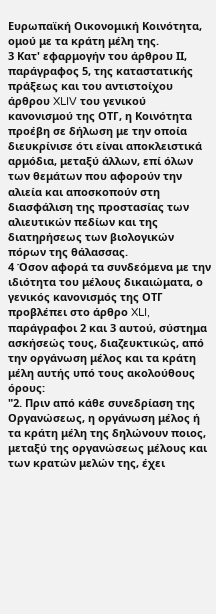Ευρωπαϊκή Οικονομική Κοινότητα, ομού με τα κράτη μέλη της.
3 Κατ' εφαρμογήν του άρθρου ΙΙ, παράγραφος 5, της καταστατικής πράξεως και του αντιστοίχου άρθρου XLIV του γενικού κανονισμού της ΟΤΓ, η Κοινότητα προέβη σε δήλωση με την οποία διευκρίνισε ότι είναι αποκλειστικά αρμόδια, μεταξύ άλλων, επί όλων των θεμάτων που αφορούν την αλιεία και αποσκοπούν στη διασφάλιση της προστασίας των αλιευτικών πεδίων και της διατηρήσεως των βιολογικών πόρων της θάλασσας.
4 Όσον αφορά τα συνδεόμενα με την ιδιότητα του μέλους δικαιώματα, ο γενικός κανονισμός της ΟΤΓ προβλέπει στο άρθρο XLI, παράγραφοι 2 και 3 αυτού, σύστημα ασκήσεώς τους, διαζευκτικώς, από την οργάνωση μέλος και τα κράτη μέλη αυτής υπό τους ακολούθους όρους:
"2. Πριν από κάθε συνεδρίαση της Οργανώσεως, η οργάνωση μέλος ή τα κράτη μέλη της δηλώνουν ποιος, μεταξύ της οργανώσεως μέλους και των κρατών μελών της, έχει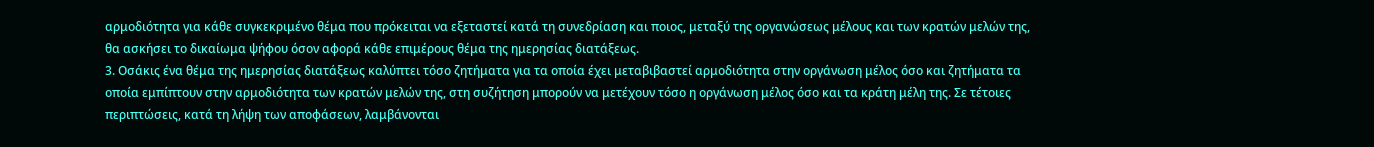αρμοδιότητα για κάθε συγκεκριμένο θέμα που πρόκειται να εξεταστεί κατά τη συνεδρίαση και ποιος, μεταξύ της οργανώσεως μέλους και των κρατών μελών της, θα ασκήσει το δικαίωμα ψήφου όσον αφορά κάθε επιμέρους θέμα της ημερησίας διατάξεως.
3. Οσάκις ένα θέμα της ημερησίας διατάξεως καλύπτει τόσο ζητήματα για τα οποία έχει μεταβιβαστεί αρμοδιότητα στην οργάνωση μέλος όσο και ζητήματα τα οποία εμπίπτουν στην αρμοδιότητα των κρατών μελών της, στη συζήτηση μπορούν να μετέχουν τόσο η οργάνωση μέλος όσο και τα κράτη μέλη της. Σε τέτοιες περιπτώσεις, κατά τη λήψη των αποφάσεων, λαμβάνονται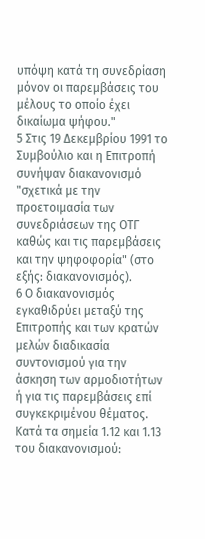υπόψη κατά τη συνεδρίαση μόνον οι παρεμβάσεις του μέλους το οποίο έχει δικαίωμα ψήφου."
5 Στις 19 Δεκεμβρίου 1991 το Συμβούλιο και η Επιτροπή συνήψαν διακανονισμό "σχετικά με την προετοιμασία των συνεδριάσεων της ΟΤΓ καθώς και τις παρεμβάσεις και την ψηφοφορία" (στο εξής: διακανονισμός).
6 Ο διακανονισμός εγκαθιδρύει μεταξύ της Επιτροπής και των κρατών μελών διαδικασία συντονισμού για την άσκηση των αρμοδιοτήτων ή για τις παρεμβάσεις επί συγκεκριμένου θέματος.
Κατά τα σημεία 1.12 και 1.13 του διακανονισμού: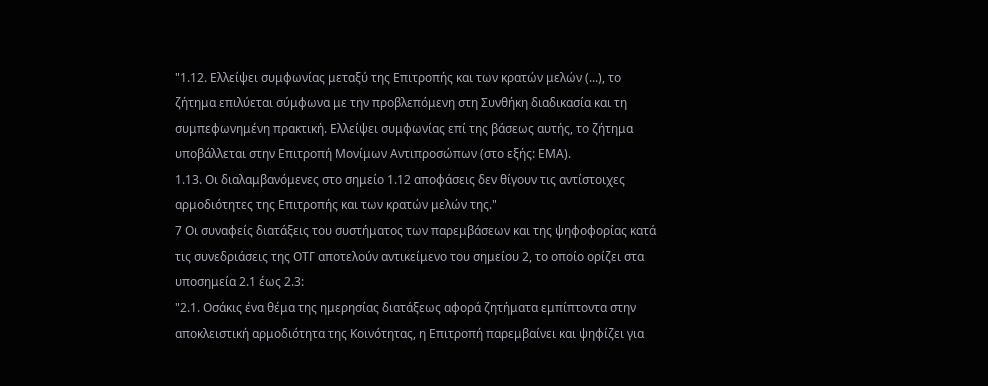"1.12. Ελλείψει συμφωνίας μεταξύ της Επιτροπής και των κρατών μελών (...), το ζήτημα επιλύεται σύμφωνα με την προβλεπόμενη στη Συνθήκη διαδικασία και τη συμπεφωνημένη πρακτική. Ελλείψει συμφωνίας επί της βάσεως αυτής, το ζήτημα υποβάλλεται στην Επιτροπή Μονίμων Αντιπροσώπων (στο εξής: ΕΜΑ).
1.13. Οι διαλαμβανόμενες στο σημείο 1.12 αποφάσεις δεν θίγουν τις αντίστοιχες αρμοδιότητες της Επιτροπής και των κρατών μελών της."
7 Οι συναφείς διατάξεις του συστήματος των παρεμβάσεων και της ψηφοφορίας κατά τις συνεδριάσεις της ΟΤΓ αποτελούν αντικείμενο του σημείου 2, το οποίο ορίζει στα υποσημεία 2.1 έως 2.3:
"2.1. Οσάκις ένα θέμα της ημερησίας διατάξεως αφορά ζητήματα εμπίπτοντα στην αποκλειστική αρμοδιότητα της Κοινότητας, η Επιτροπή παρεμβαίνει και ψηφίζει για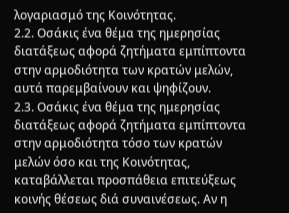λογαριασμό της Κοινότητας.
2.2. Οσάκις ένα θέμα της ημερησίας διατάξεως αφορά ζητήματα εμπίπτοντα στην αρμοδιότητα των κρατών μελών, αυτά παρεμβαίνουν και ψηφίζουν.
2.3. Οσάκις ένα θέμα της ημερησίας διατάξεως αφορά ζητήματα εμπίπτοντα στην αρμοδιότητα τόσο των κρατών μελών όσο και της Κοινότητας, καταβάλλεται προσπάθεια επιτεύξεως κοινής θέσεως διά συναινέσεως. Αν η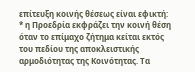επίτευξη κοινής θέσεως είναι εφικτή:
* η Προεδρία εκφράζει την κοινή θέση όταν το επίμαχο ζήτημα κείται εκτός του πεδίου της αποκλειστικής αρμοδιότητας της Κοινότητας. Τα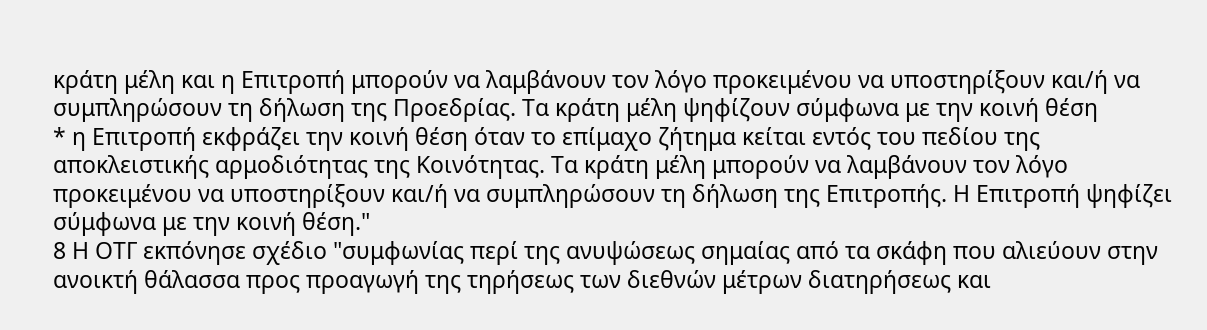κράτη μέλη και η Επιτροπή μπορούν να λαμβάνουν τον λόγο προκειμένου να υποστηρίξουν και/ή να συμπληρώσουν τη δήλωση της Προεδρίας. Τα κράτη μέλη ψηφίζουν σύμφωνα με την κοινή θέση
* η Επιτροπή εκφράζει την κοινή θέση όταν το επίμαχο ζήτημα κείται εντός του πεδίου της αποκλειστικής αρμοδιότητας της Κοινότητας. Τα κράτη μέλη μπορούν να λαμβάνουν τον λόγο προκειμένου να υποστηρίξουν και/ή να συμπληρώσουν τη δήλωση της Επιτροπής. Η Επιτροπή ψηφίζει σύμφωνα με την κοινή θέση."
8 Η ΟΤΓ εκπόνησε σχέδιο "συμφωνίας περί της ανυψώσεως σημαίας από τα σκάφη που αλιεύουν στην ανοικτή θάλασσα προς προαγωγή της τηρήσεως των διεθνών μέτρων διατηρήσεως και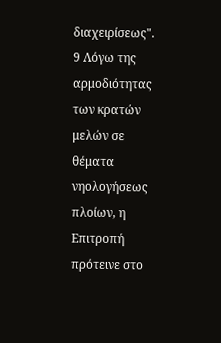διαχειρίσεως".
9 Λόγω της αρμοδιότητας των κρατών μελών σε θέματα νηολογήσεως πλοίων, η Επιτροπή πρότεινε στο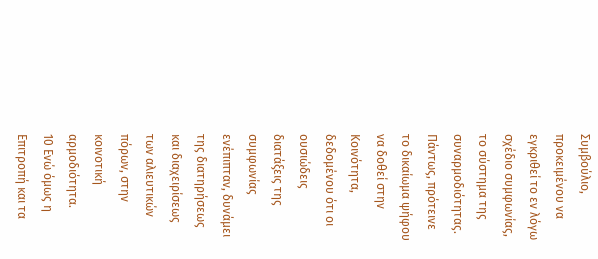Συμβούλιο, προκειμένου να εγκριθεί το εν λόγω σχέδιο συμφωνίας, το σύστημα της συναρμοδιότητας. Πάντως, πρότεινε το δικαίωμα ψήφου να δοθεί στην Κοινότητα, δεδομένου ότι οι ουσιώδεις διατάξεις της συμφωνίας ενέπιπταν, δυνάμει της διατηρήσεως και διαχειρίσεως των αλιευτικών πόρων, στην κοινοτική αρμοδιότητα.
10 Ενώ όμως η Επιτροπή και τα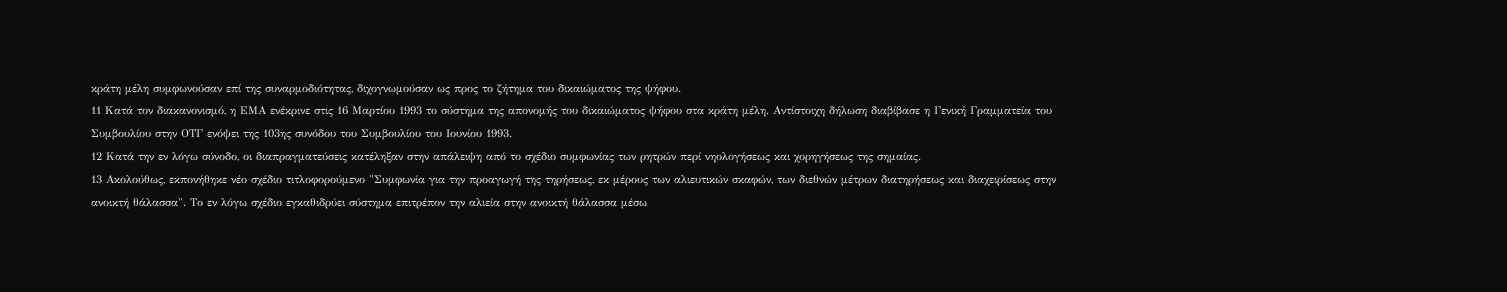κράτη μέλη συμφωνούσαν επί της συναρμοδιότητας, διχογνωμούσαν ως προς το ζήτημα του δικαιώματος της ψήφου.
11 Κατά τον διακανονισμό, η ΕΜΑ ενέκρινε στις 16 Μαρτίου 1993 το σύστημα της απονομής του δικαιώματος ψήφου στα κράτη μέλη. Αντίστοιχη δήλωση διαβίβασε η Γενική Γραμματεία του Συμβουλίου στην ΟΤΓ ενόψει της 103ης συνόδου του Συμβουλίου του Ιουνίου 1993.
12 Κατά την εν λόγω σύνοδο, οι διαπραγματεύσεις κατέληξαν στην απάλειψη από το σχέδιο συμφωνίας των ρητρών περί νηολογήσεως και χορηγήσεως της σημαίας.
13 Ακολούθως, εκπονήθηκε νέο σχέδιο τιτλοφορούμενο "Συμφωνία για την προαγωγή της τηρήσεως, εκ μέρους των αλιευτικών σκαφών, των διεθνών μέτρων διατηρήσεως και διαχειρίσεως στην ανοικτή θάλασσα". Το εν λόγω σχέδιο εγκαθιδρύει σύστημα επιτρέπον την αλιεία στην ανοικτή θάλασσα μέσω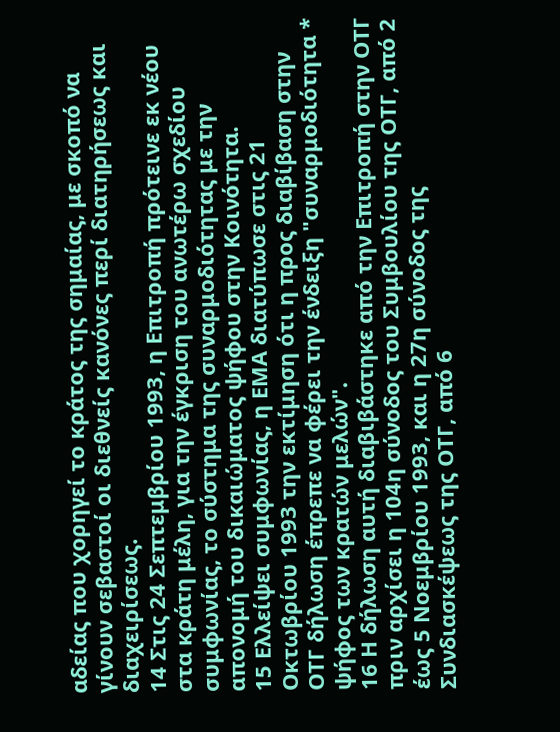αδείας που χορηγεί το κράτος της σημαίας, με σκοπό να γίνουν σεβαστοί οι διεθνείς κανόνες περί διατηρήσεως και διαχειρίσεως.
14 Στις 24 Σεπτεμβρίου 1993, η Επιτροπή πρότεινε εκ νέου στα κράτη μέλη, για την έγκριση του ανωτέρω σχεδίου συμφωνίας, το σύστημα της συναρμοδιότητας με την απονομή του δικαιώματος ψήφου στην Κοινότητα.
15 Ελλείψει συμφωνίας, η ΕΜΑ διατύπωσε στις 21 Οκτωβρίου 1993 την εκτίμηση ότι η προς διαβίβαση στην ΟΤΓ δήλωση έπρεπε να φέρει την ένδειξη "συναρμοδιότητα * ψήφος των κρατών μελών".
16 Η δήλωση αυτή διαβιβάστηκε από την Επιτροπή στην ΟΤΓ πριν αρχίσει η 104η σύνοδος του Συμβουλίου της ΟΤΓ, από 2 έως 5 Νοεμβρίου 1993, και η 27η σύνοδος της Συνδιασκέψεως της ΟΤΓ, από 6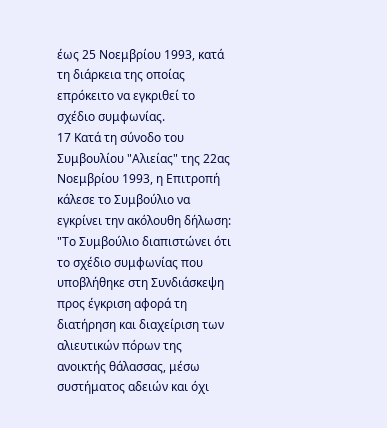έως 25 Νοεμβρίου 1993, κατά τη διάρκεια της οποίας επρόκειτο να εγκριθεί το σχέδιο συμφωνίας.
17 Κατά τη σύνοδο του Συμβουλίου "Αλιείας" της 22ας Νοεμβρίου 1993, η Επιτροπή κάλεσε το Συμβούλιο να εγκρίνει την ακόλουθη δήλωση:
"Το Συμβούλιο διαπιστώνει ότι το σχέδιο συμφωνίας που υποβλήθηκε στη Συνδιάσκεψη προς έγκριση αφορά τη διατήρηση και διαχείριση των αλιευτικών πόρων της ανοικτής θάλασσας, μέσω συστήματος αδειών και όχι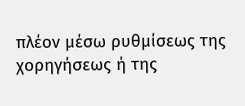πλέον μέσω ρυθμίσεως της χορηγήσεως ή της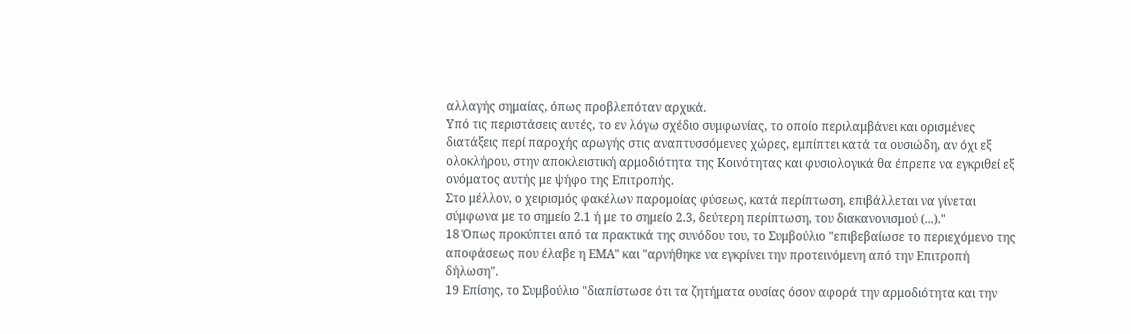αλλαγής σημαίας, όπως προβλεπόταν αρχικά.
Υπό τις περιστάσεις αυτές, το εν λόγω σχέδιο συμφωνίας, το οποίο περιλαμβάνει και ορισμένες διατάξεις περί παροχής αρωγής στις αναπτυσσόμενες χώρες, εμπίπτει κατά τα ουσιώδη, αν όχι εξ ολοκλήρου, στην αποκλειστική αρμοδιότητα της Κοινότητας και φυσιολογικά θα έπρεπε να εγκριθεί εξ ονόματος αυτής με ψήφο της Επιτροπής.
Στο μέλλον, ο χειρισμός φακέλων παρομοίας φύσεως, κατά περίπτωση, επιβάλλεται να γίνεται σύμφωνα με το σημείο 2.1 ή με το σημείο 2.3, δεύτερη περίπτωση, του διακανονισμού (...)."
18 Όπως προκύπτει από τα πρακτικά της συνόδου του, το Συμβούλιο "επιβεβαίωσε το περιεχόμενο της αποφάσεως που έλαβε η ΕΜΑ" και "αρνήθηκε να εγκρίνει την προτεινόμενη από την Επιτροπή δήλωση".
19 Επίσης, το Συμβούλιο "διαπίστωσε ότι τα ζητήματα ουσίας όσον αφορά την αρμοδιότητα και την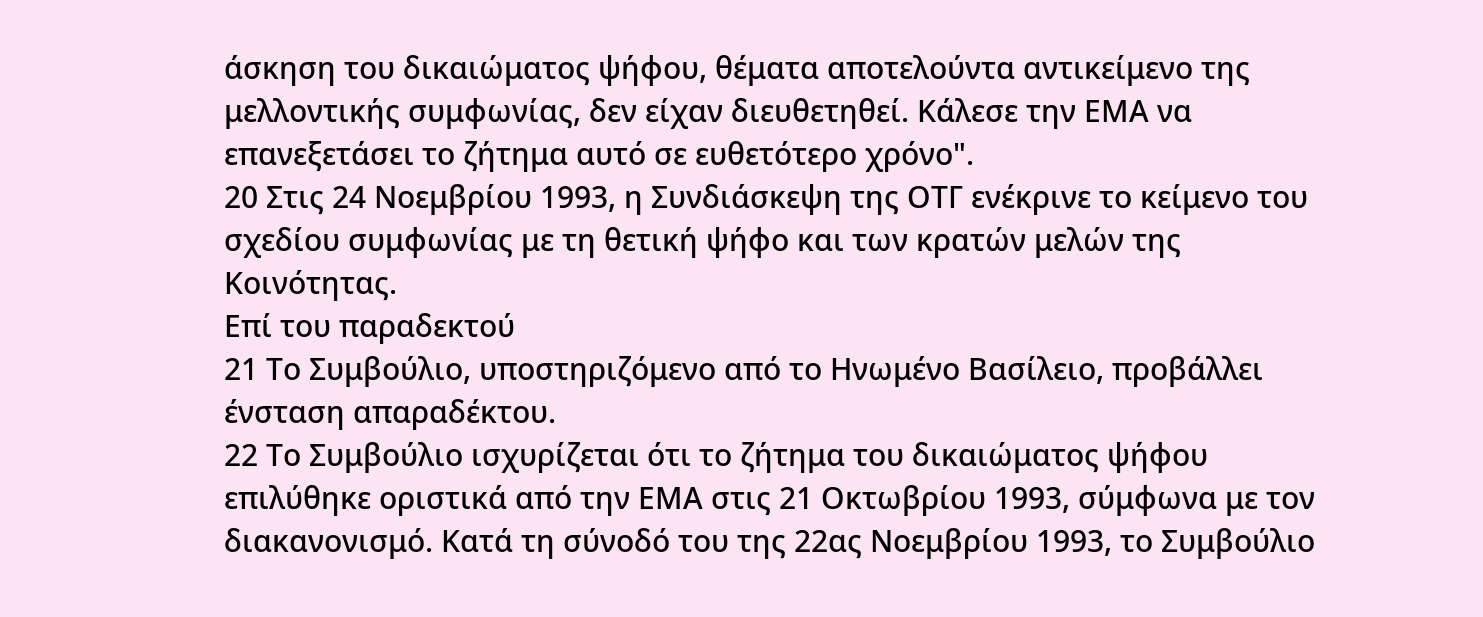άσκηση του δικαιώματος ψήφου, θέματα αποτελούντα αντικείμενο της μελλοντικής συμφωνίας, δεν είχαν διευθετηθεί. Κάλεσε την ΕΜΑ να επανεξετάσει το ζήτημα αυτό σε ευθετότερο χρόνο".
20 Στις 24 Νοεμβρίου 1993, η Συνδιάσκεψη της ΟΤΓ ενέκρινε το κείμενο του σχεδίου συμφωνίας με τη θετική ψήφο και των κρατών μελών της Κοινότητας.
Επί του παραδεκτού
21 Το Συμβούλιο, υποστηριζόμενο από το Ηνωμένο Βασίλειο, προβάλλει ένσταση απαραδέκτου.
22 Το Συμβούλιο ισχυρίζεται ότι το ζήτημα του δικαιώματος ψήφου επιλύθηκε οριστικά από την ΕΜΑ στις 21 Οκτωβρίου 1993, σύμφωνα με τον διακανονισμό. Κατά τη σύνοδό του της 22ας Νοεμβρίου 1993, το Συμβούλιο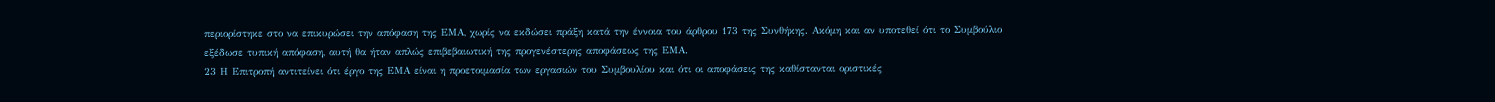περιορίστηκε στο να επικυρώσει την απόφαση της ΕΜΑ, χωρίς να εκδώσει πράξη κατά την έννοια του άρθρου 173 της Συνθήκης. Ακόμη και αν υποτεθεί ότι το Συμβούλιο εξέδωσε τυπική απόφαση, αυτή θα ήταν απλώς επιβεβαιωτική της προγενέστερης αποφάσεως της ΕΜΑ.
23 Η Επιτροπή αντιτείνει ότι έργο της ΕΜΑ είναι η προετοιμασία των εργασιών του Συμβουλίου και ότι οι αποφάσεις της καθίστανται οριστικές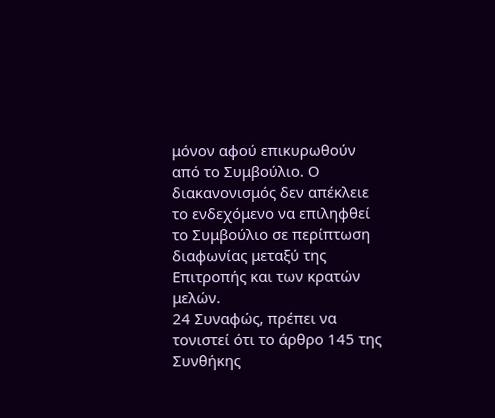μόνον αφού επικυρωθούν από το Συμβούλιο. Ο διακανονισμός δεν απέκλειε το ενδεχόμενο να επιληφθεί το Συμβούλιο σε περίπτωση διαφωνίας μεταξύ της Επιτροπής και των κρατών μελών.
24 Συναφώς, πρέπει να τονιστεί ότι το άρθρο 145 της Συνθήκης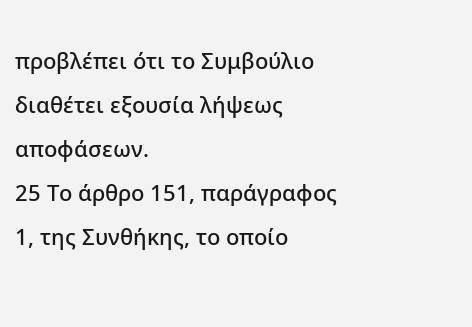προβλέπει ότι το Συμβούλιο διαθέτει εξουσία λήψεως αποφάσεων.
25 Το άρθρο 151, παράγραφος 1, της Συνθήκης, το οποίο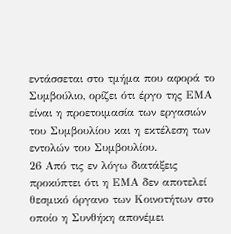εντάσσεται στο τμήμα που αφορά το Συμβούλιο, ορίζει ότι έργο της ΕΜΑ είναι η προετοιμασία των εργασιών του Συμβουλίου και η εκτέλεση των εντολών του Συμβουλίου.
26 Από τις εν λόγω διατάξεις προκύπτει ότι η ΕΜΑ δεν αποτελεί θεσμικό όργανο των Κοινοτήτων στο οποίο η Συνθήκη απονέμει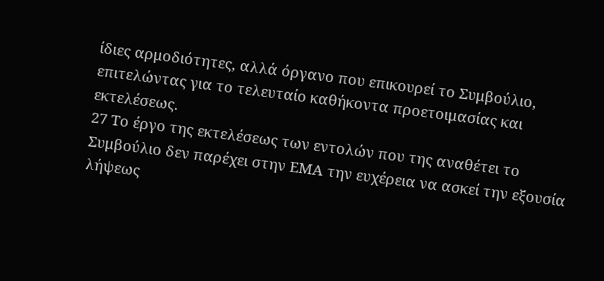ίδιες αρμοδιότητες, αλλά όργανο που επικουρεί το Συμβούλιο, επιτελώντας για το τελευταίο καθήκοντα προετοιμασίας και εκτελέσεως.
27 Το έργο της εκτελέσεως των εντολών που της αναθέτει το Συμβούλιο δεν παρέχει στην ΕΜΑ την ευχέρεια να ασκεί την εξουσία λήψεως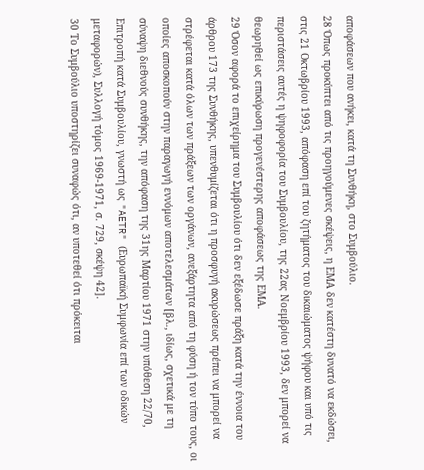αποφάσεων που ανήκει, κατά τη Συνθήκη, στο Συμβούλιο.
28 Όπως προκύπτει από τις προηγούμενες σκέψεις, η ΕΜΑ δεν κατέστη δυνατό να εκδώσει, στις 21 Οκτωβρίου 1993, απόφαση επί του ζητήματος του δικαιώματος ψήφου και υπό τις περιστάσεις αυτές η ψηφοφορία του Συμβουλίου, της 22ας Νοεμβρίου 1993, δεν μπορεί να θεωρηθεί ως επικύρωση προγενέστερης αποφάσεως της ΕΜΑ.
29 Όσον αφορά το επιχείρημα του Συμβουλίου ότι δεν εξέδωσε πράξη κατά την έννοια του άρθρου 173 της Συνθήκης, υπενθυμίζεται ότι η προσφυγή ακυρώσεως πρέπει να μπορεί να στρέφεται κατά όλων των πράξεων των οργάνων, ανεξάρτητα από τη φύση ή τον τύπο τους, οι οποίες αποσκοπούν στην παραγωγή εννόμων αποτελεσμάτων [βλ., ιδίως, σχετικά με τη σύναψη διεθνούς συνθήκης, την απόφαση της 31ης Μαρτίου 1971 στην υπόθεση 22/70, Επιτροπή κατά Συμβουλίου, γνωστή ως "AETR" (Ευρωπαϊκή Συμφωνία επί των οδικών μεταφορών), Συλλογή τόμος 1969-1971, σ. 729, σκέψη 42].
30 Το Συμβούλιο υποστηρίζει συναφώς ότι, αν υποτεθεί ότι πρόκειται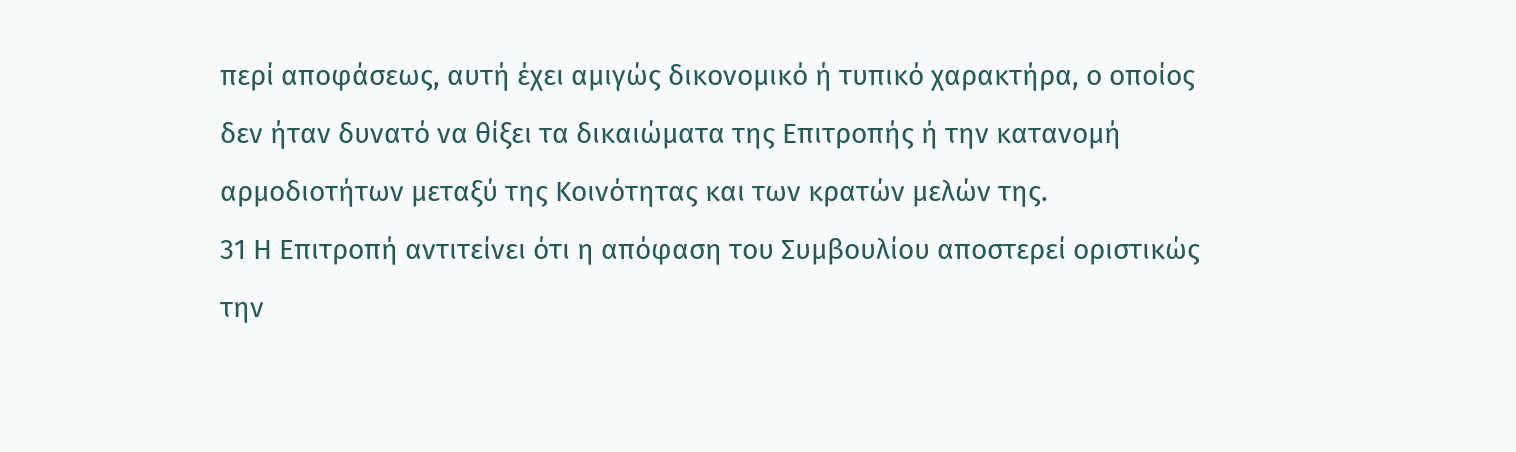περί αποφάσεως, αυτή έχει αμιγώς δικονομικό ή τυπικό χαρακτήρα, ο οποίος δεν ήταν δυνατό να θίξει τα δικαιώματα της Επιτροπής ή την κατανομή αρμοδιοτήτων μεταξύ της Κοινότητας και των κρατών μελών της.
31 Η Επιτροπή αντιτείνει ότι η απόφαση του Συμβουλίου αποστερεί οριστικώς την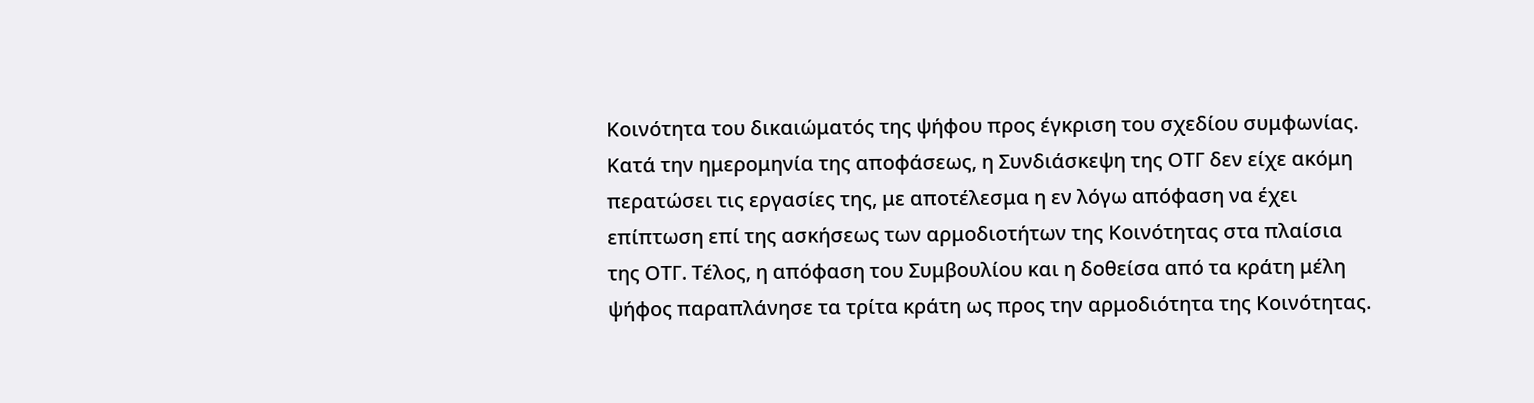Κοινότητα του δικαιώματός της ψήφου προς έγκριση του σχεδίου συμφωνίας. Κατά την ημερομηνία της αποφάσεως, η Συνδιάσκεψη της ΟΤΓ δεν είχε ακόμη περατώσει τις εργασίες της, με αποτέλεσμα η εν λόγω απόφαση να έχει επίπτωση επί της ασκήσεως των αρμοδιοτήτων της Κοινότητας στα πλαίσια της ΟΤΓ. Τέλος, η απόφαση του Συμβουλίου και η δοθείσα από τα κράτη μέλη ψήφος παραπλάνησε τα τρίτα κράτη ως προς την αρμοδιότητα της Κοινότητας.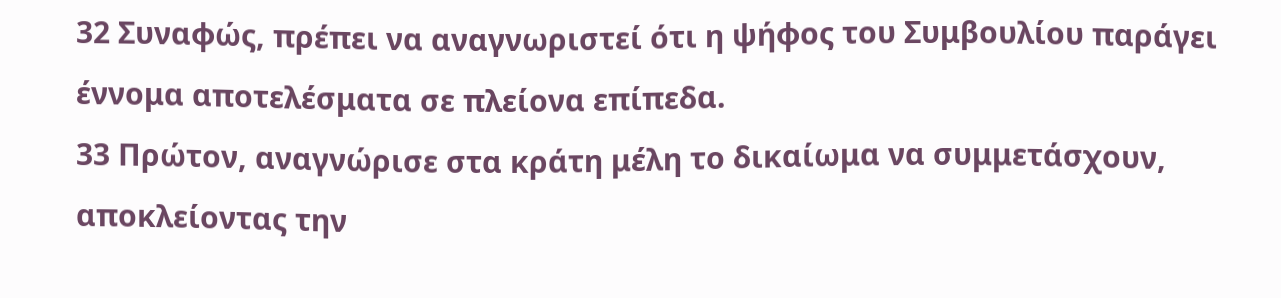32 Συναφώς, πρέπει να αναγνωριστεί ότι η ψήφος του Συμβουλίου παράγει έννομα αποτελέσματα σε πλείονα επίπεδα.
33 Πρώτον, αναγνώρισε στα κράτη μέλη το δικαίωμα να συμμετάσχουν, αποκλείοντας την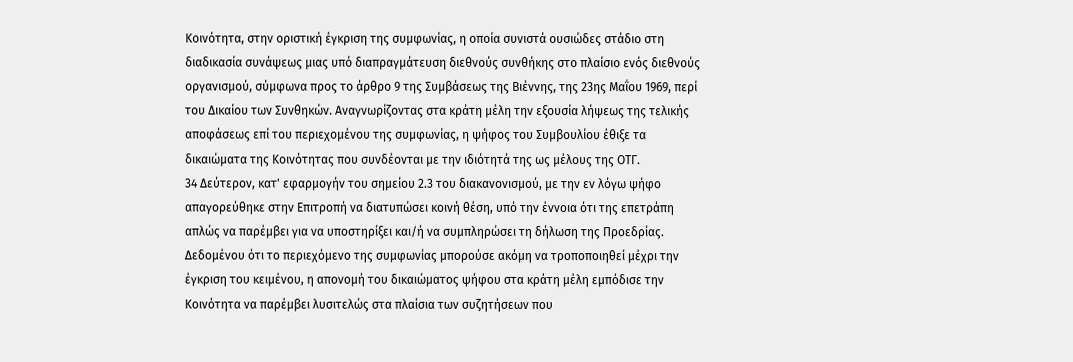Κοινότητα, στην οριστική έγκριση της συμφωνίας, η οποία συνιστά ουσιώδες στάδιο στη διαδικασία συνάψεως μιας υπό διαπραγμάτευση διεθνούς συνθήκης στο πλαίσιο ενός διεθνούς οργανισμού, σύμφωνα προς το άρθρο 9 της Συμβάσεως της Βιέννης, της 23ης Μαΐου 1969, περί του Δικαίου των Συνθηκών. Αναγνωρίζοντας στα κράτη μέλη την εξουσία λήψεως της τελικής αποφάσεως επί του περιεχομένου της συμφωνίας, η ψήφος του Συμβουλίου έθιξε τα δικαιώματα της Κοινότητας που συνδέονται με την ιδιότητά της ως μέλους της ΟΤΓ.
34 Δεύτερον, κατ' εφαρμογήν του σημείου 2.3 του διακανονισμού, με την εν λόγω ψήφο απαγορεύθηκε στην Επιτροπή να διατυπώσει κοινή θέση, υπό την έννοια ότι της επετράπη απλώς να παρέμβει για να υποστηρίξει και/ή να συμπληρώσει τη δήλωση της Προεδρίας. Δεδομένου ότι το περιεχόμενο της συμφωνίας μπορούσε ακόμη να τροποποιηθεί μέχρι την έγκριση του κειμένου, η απονομή του δικαιώματος ψήφου στα κράτη μέλη εμπόδισε την Κοινότητα να παρέμβει λυσιτελώς στα πλαίσια των συζητήσεων που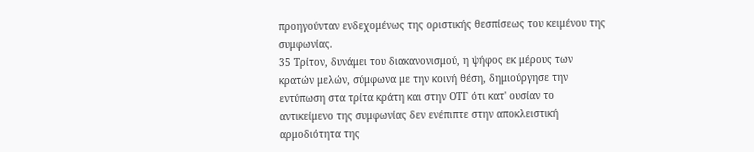προηγούνταν ενδεχομένως της οριστικής θεσπίσεως του κειμένου της συμφωνίας.
35 Τρίτον, δυνάμει του διακανονισμού, η ψήφος εκ μέρους των κρατών μελών, σύμφωνα με την κοινή θέση, δημιούργησε την εντύπωση στα τρίτα κράτη και στην ΟΤΓ ότι κατ' ουσίαν το αντικείμενο της συμφωνίας δεν ενέπιπτε στην αποκλειστική αρμοδιότητα της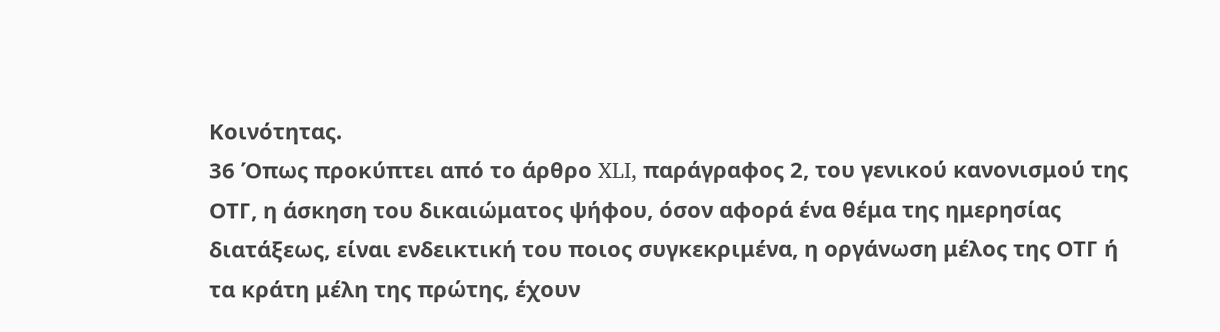Κοινότητας.
36 Όπως προκύπτει από το άρθρο XLI, παράγραφος 2, του γενικού κανονισμού της ΟΤΓ, η άσκηση του δικαιώματος ψήφου, όσον αφορά ένα θέμα της ημερησίας διατάξεως, είναι ενδεικτική του ποιος συγκεκριμένα, η οργάνωση μέλος της ΟΤΓ ή τα κράτη μέλη της πρώτης, έχουν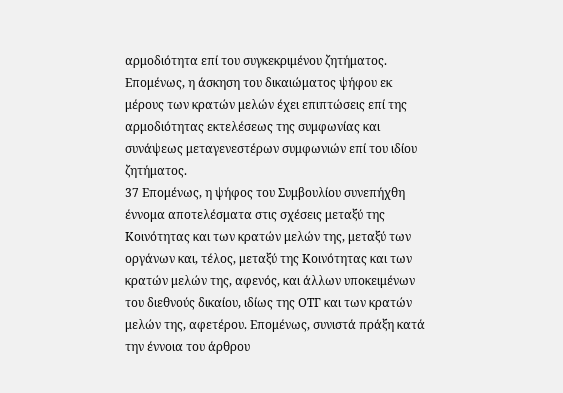αρμοδιότητα επί του συγκεκριμένου ζητήματος. Επομένως, η άσκηση του δικαιώματος ψήφου εκ μέρους των κρατών μελών έχει επιπτώσεις επί της αρμοδιότητας εκτελέσεως της συμφωνίας και συνάψεως μεταγενεστέρων συμφωνιών επί του ιδίου ζητήματος.
37 Επομένως, η ψήφος του Συμβουλίου συνεπήχθη έννομα αποτελέσματα στις σχέσεις μεταξύ της Κοινότητας και των κρατών μελών της, μεταξύ των οργάνων και, τέλος, μεταξύ της Κοινότητας και των κρατών μελών της, αφενός, και άλλων υποκειμένων του διεθνούς δικαίου, ιδίως της ΟΤΓ και των κρατών μελών της, αφετέρου. Επομένως, συνιστά πράξη κατά την έννοια του άρθρου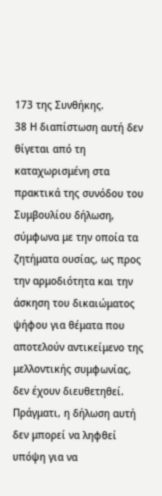173 της Συνθήκης.
38 Η διαπίστωση αυτή δεν θίγεται από τη καταχωρισμένη στα πρακτικά της συνόδου του Συμβουλίου δήλωση, σύμφωνα με την οποία τα ζητήματα ουσίας, ως προς την αρμοδιότητα και την άσκηση του δικαιώματος ψήφου για θέματα που αποτελούν αντικείμενο της μελλοντικής συμφωνίας, δεν έχουν διευθετηθεί. Πράγματι, η δήλωση αυτή δεν μπορεί να ληφθεί υπόψη για να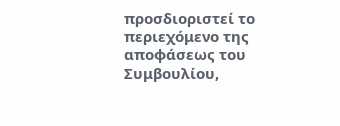προσδιοριστεί το περιεχόμενο της αποφάσεως του Συμβουλίου,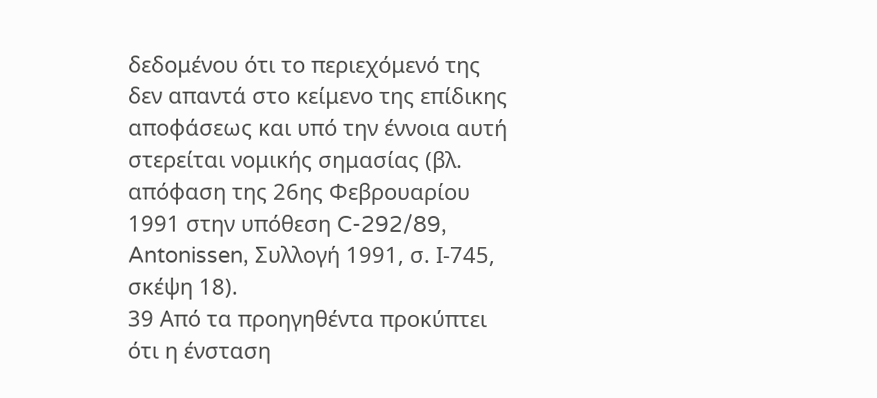δεδομένου ότι το περιεχόμενό της δεν απαντά στο κείμενο της επίδικης αποφάσεως και υπό την έννοια αυτή στερείται νομικής σημασίας (βλ. απόφαση της 26ης Φεβρουαρίου 1991 στην υπόθεση C-292/89, Antonissen, Συλλογή 1991, σ. Ι-745, σκέψη 18).
39 Από τα προηγηθέντα προκύπτει ότι η ένσταση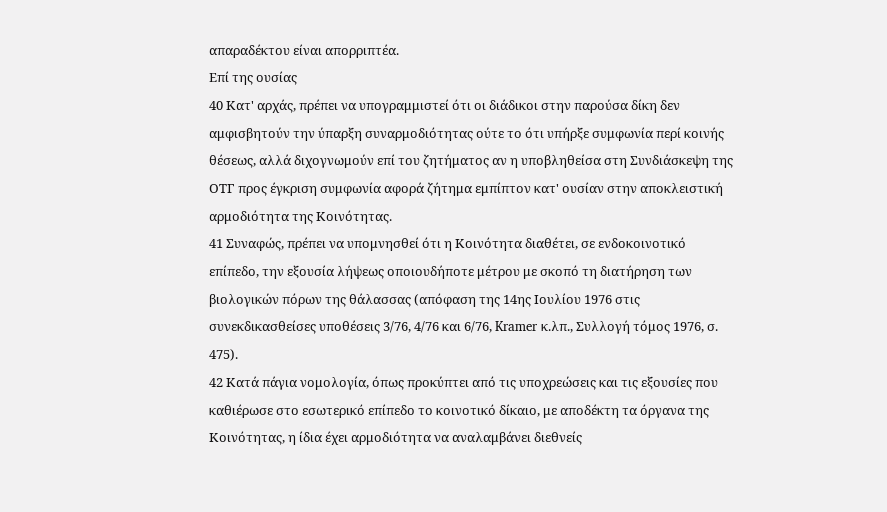απαραδέκτου είναι απορριπτέα.
Επί της ουσίας
40 Κατ' αρχάς, πρέπει να υπογραμμιστεί ότι οι διάδικοι στην παρούσα δίκη δεν αμφισβητούν την ύπαρξη συναρμοδιότητας ούτε το ότι υπήρξε συμφωνία περί κοινής θέσεως, αλλά διχογνωμούν επί του ζητήματος αν η υποβληθείσα στη Συνδιάσκεψη της ΟΤΓ προς έγκριση συμφωνία αφορά ζήτημα εμπίπτον κατ' ουσίαν στην αποκλειστική αρμοδιότητα της Κοινότητας.
41 Συναφώς, πρέπει να υπομνησθεί ότι η Κοινότητα διαθέτει, σε ενδοκοινοτικό επίπεδο, την εξουσία λήψεως οποιουδήποτε μέτρου με σκοπό τη διατήρηση των βιολογικών πόρων της θάλασσας (απόφαση της 14ης Ιουλίου 1976 στις συνεκδικασθείσες υποθέσεις 3/76, 4/76 και 6/76, Kramer κ.λπ., Συλλογή τόμος 1976, σ. 475).
42 Κατά πάγια νομολογία, όπως προκύπτει από τις υποχρεώσεις και τις εξουσίες που καθιέρωσε στο εσωτερικό επίπεδο το κοινοτικό δίκαιο, με αποδέκτη τα όργανα της Κοινότητας, η ίδια έχει αρμοδιότητα να αναλαμβάνει διεθνείς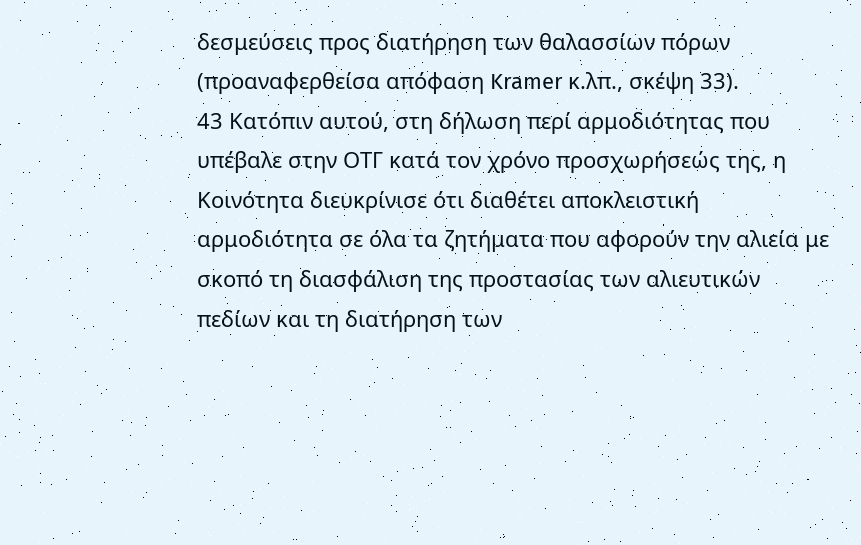δεσμεύσεις προς διατήρηση των θαλασσίων πόρων (προαναφερθείσα απόφαση Kramer κ.λπ., σκέψη 33).
43 Κατόπιν αυτού, στη δήλωση περί αρμοδιότητας που υπέβαλε στην ΟΤΓ κατά τον χρόνο προσχωρήσεώς της, η Κοινότητα διευκρίνισε ότι διαθέτει αποκλειστική αρμοδιότητα σε όλα τα ζητήματα που αφορούν την αλιεία με σκοπό τη διασφάλιση της προστασίας των αλιευτικών πεδίων και τη διατήρηση των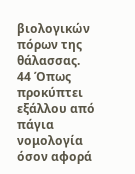βιολογικών πόρων της θάλασσας.
44 Όπως προκύπτει εξάλλου από πάγια νομολογία όσον αφορά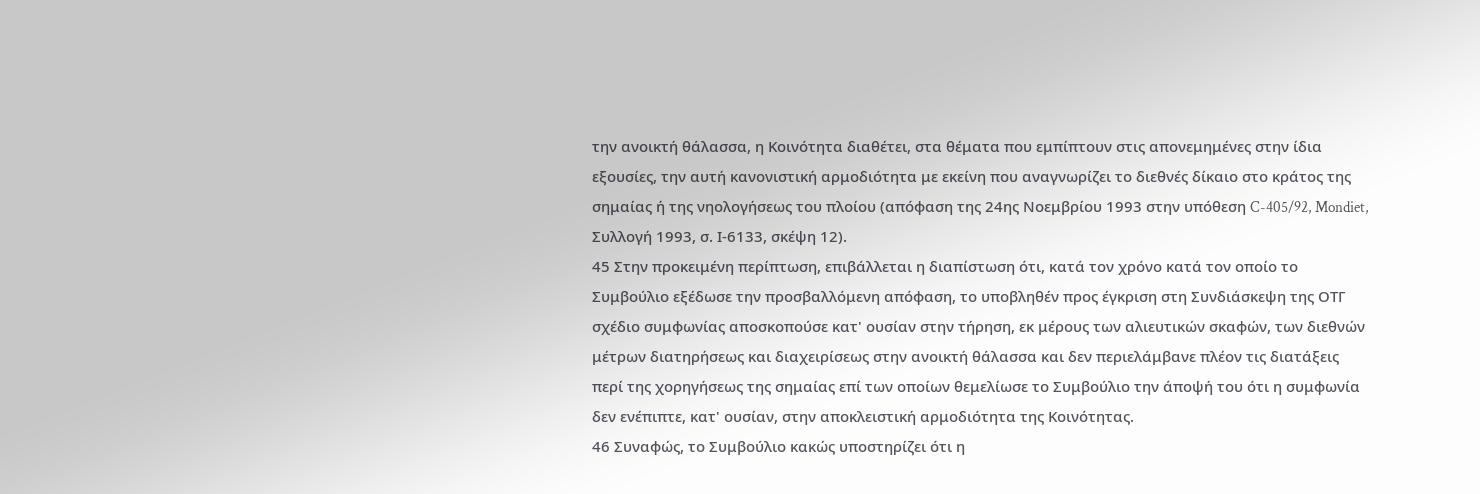την ανοικτή θάλασσα, η Κοινότητα διαθέτει, στα θέματα που εμπίπτουν στις απονεμημένες στην ίδια εξουσίες, την αυτή κανονιστική αρμοδιότητα με εκείνη που αναγνωρίζει το διεθνές δίκαιο στο κράτος της σημαίας ή της νηολογήσεως του πλοίου (απόφαση της 24ης Νοεμβρίου 1993 στην υπόθεση C-405/92, Mondiet, Συλλογή 1993, σ. Ι-6133, σκέψη 12).
45 Στην προκειμένη περίπτωση, επιβάλλεται η διαπίστωση ότι, κατά τον χρόνο κατά τον οποίο το Συμβούλιο εξέδωσε την προσβαλλόμενη απόφαση, το υποβληθέν προς έγκριση στη Συνδιάσκεψη της ΟΤΓ σχέδιο συμφωνίας αποσκοπούσε κατ' ουσίαν στην τήρηση, εκ μέρους των αλιευτικών σκαφών, των διεθνών μέτρων διατηρήσεως και διαχειρίσεως στην ανοικτή θάλασσα και δεν περιελάμβανε πλέον τις διατάξεις περί της χορηγήσεως της σημαίας επί των οποίων θεμελίωσε το Συμβούλιο την άποψή του ότι η συμφωνία δεν ενέπιπτε, κατ' ουσίαν, στην αποκλειστική αρμοδιότητα της Κοινότητας.
46 Συναφώς, το Συμβούλιο κακώς υποστηρίζει ότι η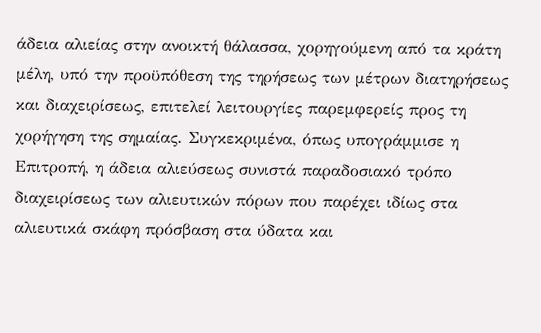άδεια αλιείας στην ανοικτή θάλασσα, χορηγούμενη από τα κράτη μέλη, υπό την προϋπόθεση της τηρήσεως των μέτρων διατηρήσεως και διαχειρίσεως, επιτελεί λειτουργίες παρεμφερείς προς τη χορήγηση της σημαίας. Συγκεκριμένα, όπως υπογράμμισε η Επιτροπή, η άδεια αλιεύσεως συνιστά παραδοσιακό τρόπο διαχειρίσεως των αλιευτικών πόρων που παρέχει ιδίως στα αλιευτικά σκάφη πρόσβαση στα ύδατα και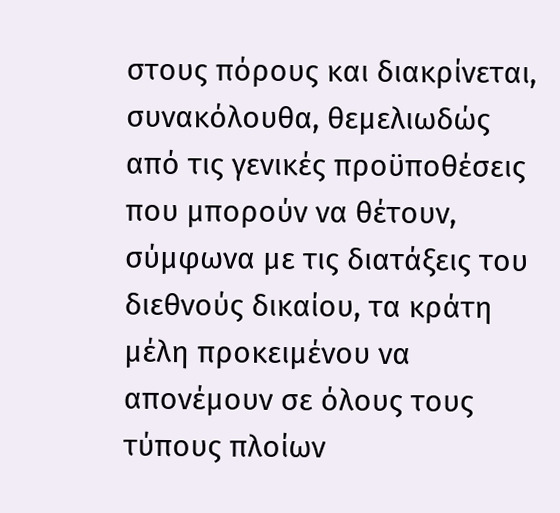στους πόρους και διακρίνεται, συνακόλουθα, θεμελιωδώς από τις γενικές προϋποθέσεις που μπορούν να θέτουν, σύμφωνα με τις διατάξεις του διεθνούς δικαίου, τα κράτη μέλη προκειμένου να απονέμουν σε όλους τους τύπους πλοίων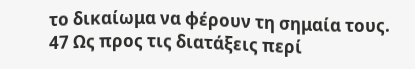το δικαίωμα να φέρουν τη σημαία τους.
47 Ως προς τις διατάξεις περί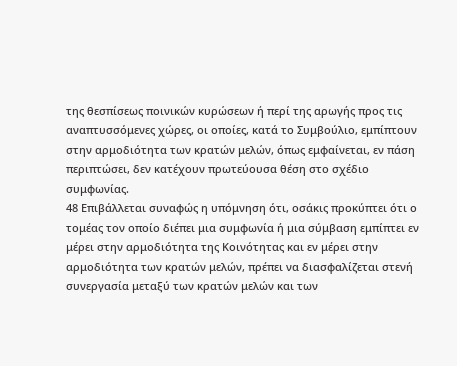της θεσπίσεως ποινικών κυρώσεων ή περί της αρωγής προς τις αναπτυσσόμενες χώρες, οι οποίες, κατά το Συμβούλιο, εμπίπτουν στην αρμοδιότητα των κρατών μελών, όπως εμφαίνεται, εν πάση περιπτώσει, δεν κατέχουν πρωτεύουσα θέση στο σχέδιο συμφωνίας.
48 Επιβάλλεται συναφώς η υπόμνηση ότι, οσάκις προκύπτει ότι ο τομέας τον οποίο διέπει μια συμφωνία ή μια σύμβαση εμπίπτει εν μέρει στην αρμοδιότητα της Κοινότητας και εν μέρει στην αρμοδιότητα των κρατών μελών, πρέπει να διασφαλίζεται στενή συνεργασία μεταξύ των κρατών μελών και των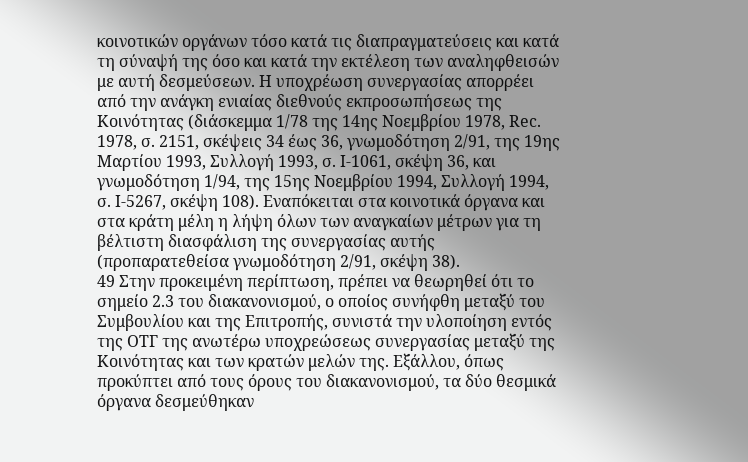κοινοτικών οργάνων τόσο κατά τις διαπραγματεύσεις και κατά τη σύναψή της όσο και κατά την εκτέλεση των αναληφθεισών με αυτή δεσμεύσεων. Η υποχρέωση συνεργασίας απορρέει από την ανάγκη ενιαίας διεθνούς εκπροσωπήσεως της Κοινότητας (διάσκεμμα 1/78 της 14ης Νοεμβρίου 1978, Rec. 1978, σ. 2151, σκέψεις 34 έως 36, γνωμοδότηση 2/91, της 19ης Μαρτίου 1993, Συλλογή 1993, σ. Ι-1061, σκέψη 36, και γνωμοδότηση 1/94, της 15ης Νοεμβρίου 1994, Συλλογή 1994, σ. Ι-5267, σκέψη 108). Εναπόκειται στα κοινοτικά όργανα και στα κράτη μέλη η λήψη όλων των αναγκαίων μέτρων για τη βέλτιστη διασφάλιση της συνεργασίας αυτής (προπαρατεθείσα γνωμοδότηση 2/91, σκέψη 38).
49 Στην προκειμένη περίπτωση, πρέπει να θεωρηθεί ότι το σημείο 2.3 του διακανονισμού, ο οποίος συνήφθη μεταξύ του Συμβουλίου και της Επιτροπής, συνιστά την υλοποίηση εντός της ΟΤΓ της ανωτέρω υποχρεώσεως συνεργασίας μεταξύ της Κοινότητας και των κρατών μελών της. Εξάλλου, όπως προκύπτει από τους όρους του διακανονισμού, τα δύο θεσμικά όργανα δεσμεύθηκαν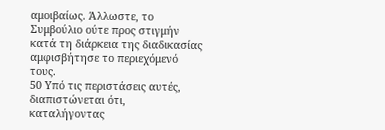αμοιβαίως. Άλλωστε, το Συμβούλιο ούτε προς στιγμήν κατά τη διάρκεια της διαδικασίας αμφισβήτησε το περιεχόμενό τους.
50 Υπό τις περιστάσεις αυτές, διαπιστώνεται ότι, καταλήγοντας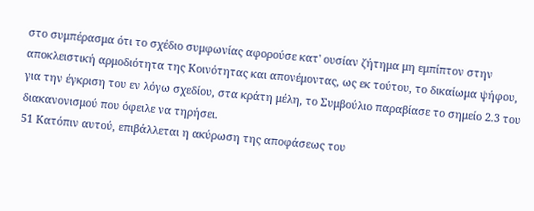στο συμπέρασμα ότι το σχέδιο συμφωνίας αφορούσε κατ' ουσίαν ζήτημα μη εμπίπτον στην αποκλειστική αρμοδιότητα της Κοινότητας και απονέμοντας, ως εκ τούτου, το δικαίωμα ψήφου, για την έγκριση του εν λόγω σχεδίου, στα κράτη μέλη, το Συμβούλιο παραβίασε το σημείο 2.3 του διακανονισμού που όφειλε να τηρήσει.
51 Κατόπιν αυτού, επιβάλλεται η ακύρωση της αποφάσεως του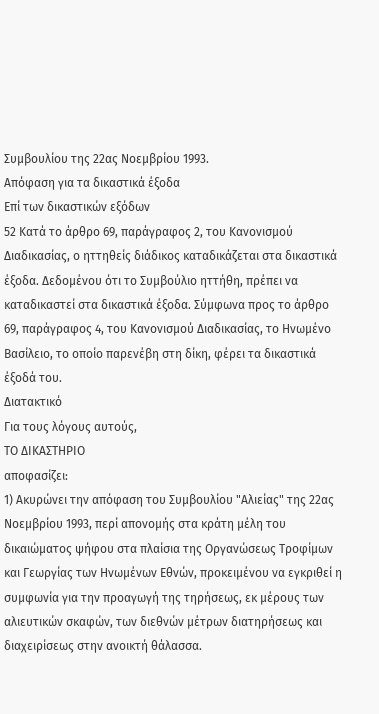Συμβουλίου της 22ας Νοεμβρίου 1993.
Απόφαση για τα δικαστικά έξοδα
Επί των δικαστικών εξόδων
52 Κατά το άρθρο 69, παράγραφος 2, του Κανονισμού Διαδικασίας, ο ηττηθείς διάδικος καταδικάζεται στα δικαστικά έξοδα. Δεδομένου ότι το Συμβούλιο ηττήθη, πρέπει να καταδικαστεί στα δικαστικά έξοδα. Σύμφωνα προς το άρθρο 69, παράγραφος 4, του Κανονισμού Διαδικασίας, το Ηνωμένο Βασίλειο, το οποίο παρενέβη στη δίκη, φέρει τα δικαστικά έξοδά του.
Διατακτικό
Για τους λόγους αυτούς,
ΤΟ ΔΙΚΑΣΤΗΡΙΟ
αποφασίζει:
1) Ακυρώνει την απόφαση του Συμβουλίου "Αλιείας" της 22ας Νοεμβρίου 1993, περί απονομής στα κράτη μέλη του δικαιώματος ψήφου στα πλαίσια της Οργανώσεως Τροφίμων και Γεωργίας των Ηνωμένων Εθνών, προκειμένου να εγκριθεί η συμφωνία για την προαγωγή της τηρήσεως, εκ μέρους των αλιευτικών σκαφών, των διεθνών μέτρων διατηρήσεως και διαχειρίσεως στην ανοικτή θάλασσα.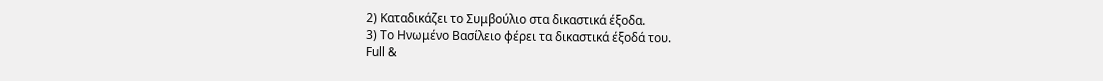2) Καταδικάζει το Συμβούλιο στα δικαστικά έξοδα.
3) Το Ηνωμένο Βασίλειο φέρει τα δικαστικά έξοδά του.
Full &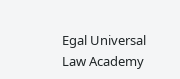Egal Universal Law Academy